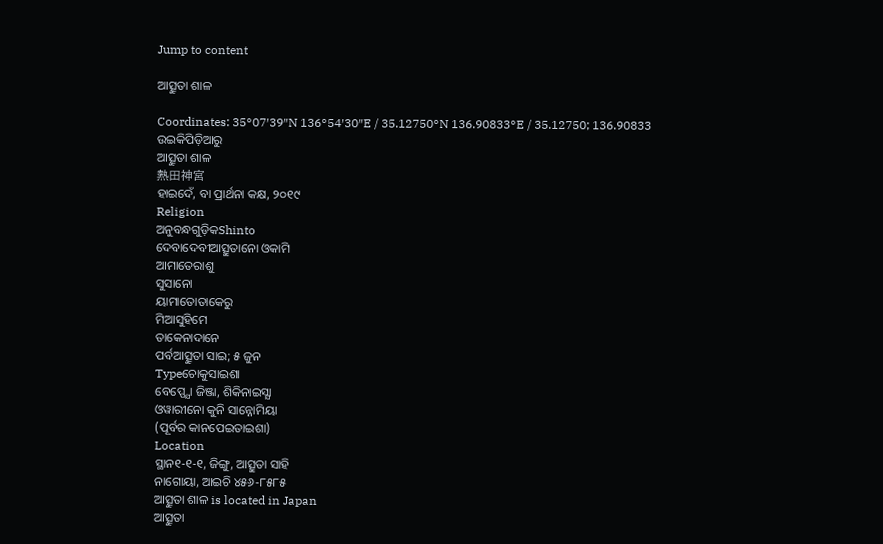Jump to content

ଆତ୍ସୁତା ଶାଳ

Coordinates: 35°07′39″N 136°54′30″E / 35.12750°N 136.90833°E / 35.12750; 136.90833
ଉଇକିପିଡ଼ିଆ‌ରୁ
ଆତ୍ସୁତା ଶାଳ
熱田神宮
ହାଇଦେଁ, ବା ପ୍ରାର୍ଥନା କକ୍ଷ, ୨୦୧୯
Religion
ଅନୁବନ୍ଧଗୁଡ଼ିକShinto
ଦେବାଦେବୀଆତ୍ସୁତାନୋ ଓକାମି
ଆମାତେରାଶୁ
ସୁସାନୋ
ୟାମାତୋତାକେରୁ
ମିଆସୁହିମେ
ତାକେନାଦାନେ
ପର୍ବଆତ୍ସୁତା ସାଇ; ୫ ଜୁନ
Typeଚୋକୁସାଇଶା
ବେପ୍ପ୍ଯୋ ଜିଞ୍ଜା, ଶିକିନାଇସ୍ଯା
ଓୱାରୀନୋ କୁନି ସାନ୍ନୋମିୟା
(ପୂର୍ବର କାନପେଇତାଇଶା)
Location
ସ୍ଥାନ୧-୧-୧, ଜିଙ୍ଗୁ, ଆତ୍ସୁତା ସାହି
ନାଗୋୟା, ଆଇଚି ୪୫୬-୮୫୮୫
ଆତ୍ସୁତା ଶାଳ is located in Japan
ଆତ୍ସୁତା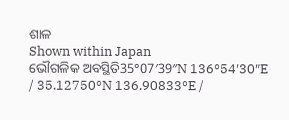ଶାଳ
Shown within Japan
ଭୌଗଳିକ ଅବସ୍ଥିତି35°07′39″N 136°54′30″E / 35.12750°N 136.90833°E /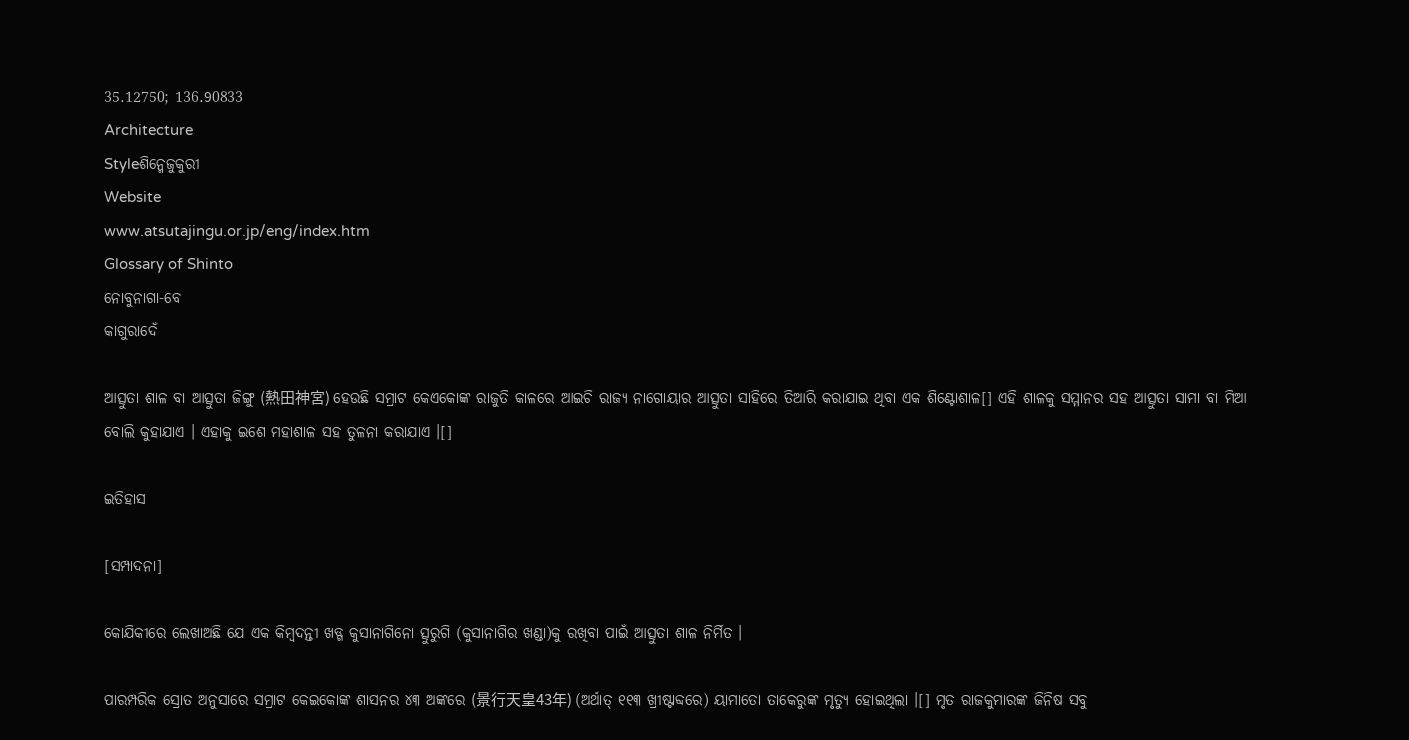35.12750; 136.90833
Architecture
Styleଶିନ୍ମେଜୁକୁରୀ
Website
www.atsutajingu.or.jp/eng/index.htm
Glossary of Shinto
ନୋବୁନାଗା-ବେ
କାଗୁରାଦେଁ

ଆତ୍ସୁତା ଶାଳ ବା ଆତ୍ସୁତା ଜିଙ୍ଗୁ (熱田神宮) ହେଉଛି ସମ୍ରାଟ କେଏକୋଙ୍କ ରାଜୁତି କାଳରେ ଆଇଚି ରାଜ୍ଯ ନାଗୋୟାର ଆତ୍ସୁତା ସାହିରେ ତିଆରି କରାଯାଇ ଥିବା ଏକ ଶିଣ୍ଟୋଶାଳ[] ଏହି ଶାଳକୁ ସମ୍ମାନର ସହ ଆତ୍ସୁତା ସାମା ବା ମିଆ ବୋଲି କୁହାଯାଏ । ଏହାକୁ ଇଶେ ମହାଶାଳ ସହ ତୁଳନା କରାଯାଏ ।[]

ଇତିହାସ

[ସମ୍ପାଦନା]

କୋଯିକୀରେ ଲେଖାଅଛି ଯେ ଏକ କିମ୍ବଦନ୍ତୀ ଖଡ୍ଗ କୁସାନାଗିନୋ ତ୍ସୁରୁଗି (କୁସାନାଗିର ଖଣ୍ଡା)କୁ ରଖିବା ପାଇଁ ଆତ୍ସୁତା ଶାଳ ନିର୍ମିତ ।

ପାରମ୍ପରିକ ସ୍ରୋତ ଅନୁସାରେ ସମ୍ରାଟ କେଇକୋଙ୍କ ଶାସନର ୪୩ ଅଙ୍କରେ (景行天皇43年) (ଅର୍ଥାତ୍ ୧୧୩ ଖ୍ରୀଷ୍ଟାବ୍ଦରେ) ୟାମାତୋ ତାକେରୁଙ୍କ ମୃତ୍ଯୁ ହୋଇଥିଲା ।[] ମୃତ ରାଜକୁମାରଙ୍କ ଜିନିଷ ସବୁ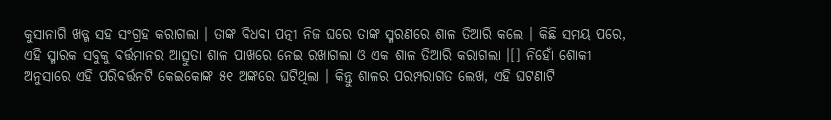କୁସାନାଗି ଖଡ୍ଗ ସହ ସଂଗ୍ରହ କରାଗଲା । ତାଙ୍କ ବିଧବା ପତ୍ନୀ ନିଜ ଘରେ ତାଙ୍କ ସ୍ମରଣରେ ଶାଳ ତିଆରି କଲେ । କିଛି ସମୟ ପରେ, ଏହି ସ୍ମାରକ ସବୁକୁ ବର୍ତ୍ତମାନର ଆତ୍ସୁତା ଶାଳ ପାଖରେ ନେଇ ରଖାଗଲା ଓ ଏକ ଶାଳ ତିଆରି କରାଗଲା ।[] ନିହୋଁ ଶୋକୀ ଅନୁସାରେ ଏହି ପରିବର୍ତ୍ତନଟି କେଇକୋଙ୍କ ୫୧ ଅଙ୍କରେ ଘଟିଥିଲା । କିନ୍ତୁ ଶାଳର ପରମ୍ପରାଗତ ଲେଖ, ଏହି ଘଟଣାଟି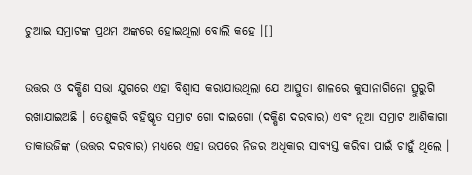ଚୁଆଇ ସମ୍ରାଟଙ୍କ ପ୍ରଥମ ଅଙ୍କରେ ହୋଇଥିଲା ବୋଲି କହେ ।[]

ଉତ୍ତର ଓ ଦକ୍ଷିଣ ସଭା ଯୁଗରେ ଏହା ବିଶ୍ବାସ କରାଯାଉଥିଲା ଯେ ଆତ୍ସୁତା ଶାଳରେ କୁସାନାଗିନୋ ତ୍ସୁରୁଗି ରଖାଯାଇଅଛି । ତେଣୁକରି ବହିଷ୍କୃତ ସମ୍ରାଟ ଗୋ ଦାଇଗୋ (ଦକ୍ଷିଣ ଦରବାର) ଏବଂ ନୂଆ ସମ୍ରାଟ ଆଶିକାଗା ତାକାଉଜିଙ୍କ (ଉତ୍ତର ଦରବାର) ମଧ୍ଯରେ ଏହା ଉପରେ ନିଜର ଅଧିକାର ସାବ୍ଯସ୍ତ କରିବା ପାଇଁ ଚାହୁଁ ଥିଲେ ।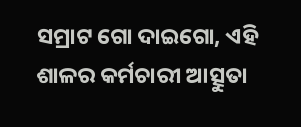ସମ୍ରାଟ ଗୋ ଦାଇଗୋ, ଏହି ଶାଳର କର୍ମଚାରୀ ଆତ୍ସୁତା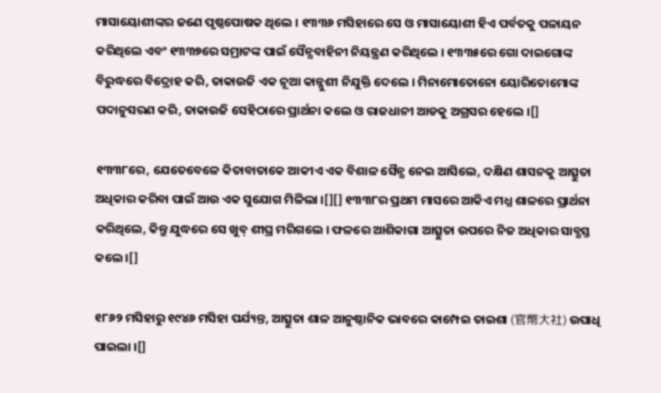ମାସାୟୋଶୀଙ୍କର ଜଣେ ପୃଷ୍ଠପୋଷକ ଥିଲେ । ୧୩୩୬ ମସିହାରେ ସେ ଓ ମାସାୟୋଶୀ ହିଏ ପର୍ବତକୁ ପଳାୟନ କରିଥିଲେ ଏବଂ ୧୩୩୭ରେ ସମ୍ରାଟଙ୍କ ପାଇଁ ସୈନ୍ଯବାହିନୀ ନିୟନ୍ତ୍ରଣ କରିଥିଲେ । ୧୩୩୫ରେ ଗୋ ଦାଇଗୋଙ୍କ ବିରୁଦ୍ଧରେ ବିଦ୍ରୋହ କରି, ତାକାଉଜି ଏକ ନୂଆ କାନ୍ନୁଶୀ ନିଯୁକ୍ତି ଦେଲେ । ମିନାମୋତୋନୋ ୟୋରିତୋମୋଙ୍କ ପଦାନୁସରଣ କରି, ତାକାଉଜି ସେହିଠାରେ ପ୍ରାର୍ଥନା କଲେ ଓ ରାଜଧାନୀ ଆଡକୁ ଅଗ୍ରସର ହେଲେ ।[]

୧୩୩୮ରେ, ଯେତେବେଳେ କିତାବାତାକେ ଆକୀଏ ଏକ ବିଶାଳ ସୈନ୍ଯ ନେଇ ଆସିଲେ, ଦକ୍ଷିଣ ଶାସନକୁ ଆତ୍ସୁତା ଅଧିକାର କରିବା ପାଇଁ ଆଉ ଏକ ସୁଯୋଗ ମିଳିଲା ।[][] ୧୩୩୮ର ପ୍ରଥମ ମାସରେ ଆକିଏ ମଧ୍ଯ ଶାଳରେ ପ୍ରାର୍ଥନା କରିଥିଲେ, କିନ୍ତୁ ଯୁଦ୍ଧରେ ସେ ଖୁବ୍ ଶୀଘ୍ର ମରିଗଲେ । ଫଳରେ ଆଶିକାଗା ଆତ୍ସୁତା ଉପରେ ନିଜ ଅଧିକାର ସାବ୍ଯସ୍ତ କଲେ ।[]

୧୮୬୨ ମସିହାରୁ ୧୯୪୬ ମସିହା ପର୍ଯ୍ୟନ୍ତ, ଆତ୍ସୁତା ଶାଳ ଆନୁଷ୍ଠାନିକ ଭାବରେ କାମ୍ପେଇ ତାଇଶା (官幣大社) ଉପାଧି ପାଇଲା ।[]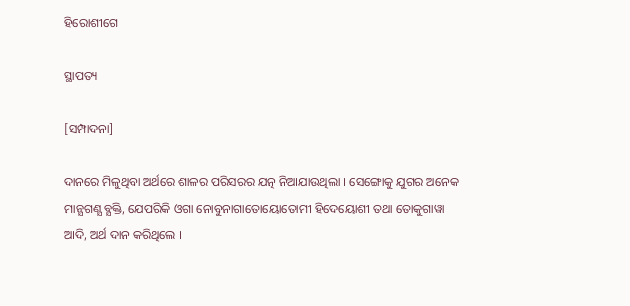ହିରୋଶୀଗେ

ସ୍ଥାପତ୍ୟ

[ସମ୍ପାଦନା]

ଦାନରେ ମିଳୁଥିବା ଅର୍ଥରେ ଶାଳର ପରିସରର ଯତ୍ନ ନିଆଯାଉଥିଲା । ସେଙ୍ଗୋକୁ ଯୁଗର ଅନେକ ମାନ୍ଯଗଣ୍ଯ ବ୍ଯକ୍ତି, ଯେପରିକି ଓଗା ନୋବୁନାଗାତୋୟୋତୋମୀ ହିଦେୟୋଶୀ ତଥା ତୋକୁଗାୱା ଆଦି, ଅର୍ଥ ଦାନ କରିଥିଲେ ।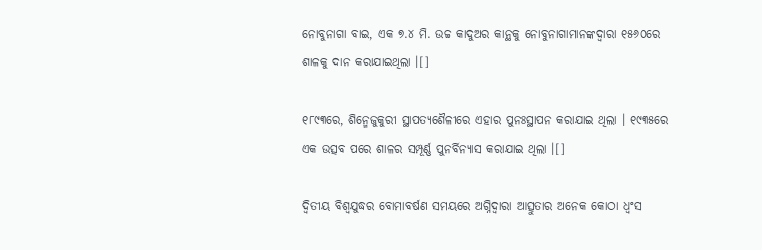ନୋବୁନାଗା ବାଇ, ଏକ ୭.୪ ମି. ଉଚ୍ଚ କାଦୁଅର କାନ୍ଥକୁ ନୋବୁନାଗାମାନଙ୍କଦ୍ୱାରା ୧୫୬୦ରେ ଶାଳକୁ ଦାନ କରାଯାଇଥିଲା ।[]

୧୮୯୩ରେ, ଶିନ୍ମେଜୁକୁରୀ ସ୍ଥାପତ୍ଯଶୈଳୀରେ ଏହାର ପୁନଃସ୍ଥାପନ କରାଯାଇ ଥିଲା । ୧୯୩୫ରେ ଏକ ଉତ୍ସବ ପରେ ଶାଳର ସମ୍ପୂର୍ଣ୍ଣ ପୁନର୍ବିନ୍ଯାସ କରାଯାଇ ଥିଲା ।[]

ଦ୍ୱିତୀୟ ବିଶ୍ୱଯୁଦ୍ଧର ବୋମାବର୍ଷଣ ସମୟରେ ଅଗ୍ନିଦ୍ୱାରା ଆତ୍ସୁତାର ଅନେକ କୋଠା ଧ୍ବଂସ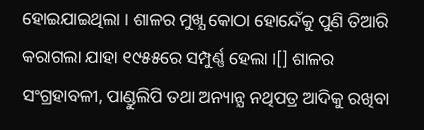ହୋଇଯାଇଥିଲା । ଶାଳର ମୁଖ୍ଯ କୋଠା ହୋନ୍ଦେଁକୁ ପୁଣି ତିଆରି କରାଗଲା ଯାହା ୧୯୫୫ରେ ସମ୍ପୁର୍ଣ୍ଣ ହେଲା ।[] ଶାଳର ସଂଗ୍ରହାବଳୀ, ପାଣ୍ଡୁଲିପି ତଥା ଅନ୍ୟାନ୍ଯ ନଥିପତ୍ର ଆଦିକୁ ରଖିବା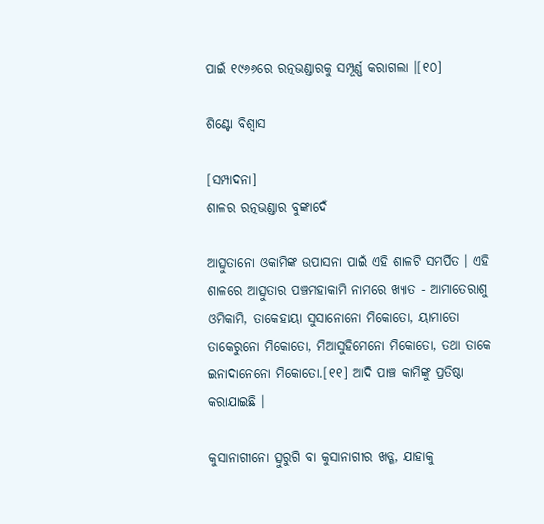ପାଇଁ ୧୯୬୬ରେ ରତ୍ନଭଣ୍ଡାରକୁ ସମ୍ପୂର୍ଣ୍ଣ କରାଗଲା ।[୧୦]

ଶିଣ୍ଟୋ ବିଶ୍ୱାସ

[ସମ୍ପାଦନା]
ଶାଳର ରତ୍ନଭଣ୍ଡାର ବୁଙ୍କାଦେଁ

ଆତ୍ସୁତାନୋ ଓକାମିଙ୍କ ଉପାସନା ପାଇଁ ଏହି ଶାଳଟି ସମର୍ପିତ । ଏହି ଶାଳରେ ଆତ୍ସୁତାର ପଞ୍ଚମହାକାମି ନାମରେ ଖ୍ଯାତ - ଆମାତେରାଶୁ ଓମିକାମି, ତାକେହାୟା ସୁସାନୋନୋ ମିକୋତୋ, ୟାମାତୋ ତାକେରୁନୋ ମିକୋତୋ, ମିଆସୁହିମେନୋ ମିକୋତୋ, ତଥା ତାକେ ଇନାଦାନେନୋ ମିକୋତୋ.[୧୧] ଆଦି ପାଞ୍ଚ କାମିଙ୍କୁ ପ୍ରତିଷ୍ଠା କରାଯାଇଛି ।

କୁସାନାଗୀନୋ ତ୍ସୁରୁଗି ବା କୁସାନାଗୀର ଖଡ୍ଗ, ଯାହାକୁ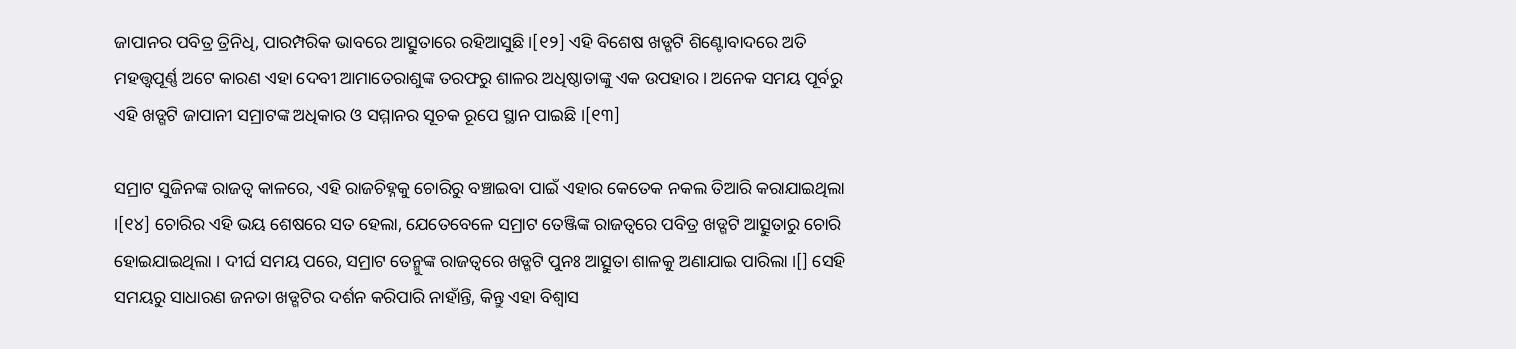ଜାପାନର ପବିତ୍ର ତ୍ରିନିଧି, ପାରମ୍ପରିକ ଭାବରେ ଆତ୍ସୁତାରେ ରହିଆସୁଛି ।[୧୨] ଏହି ବିଶେଷ ଖଡ୍ଗଟି ଶିଣ୍ଟୋବାଦରେ ଅତି ମହତ୍ତ୍ବପୂର୍ଣ୍ଣ ଅଟେ କାରଣ ଏହା ଦେବୀ ଆମାତେରାଶୁଙ୍କ ତରଫରୁ ଶାଳର ଅଧିଷ୍ଠାତାଙ୍କୁ ଏକ ଉପହାର । ଅନେକ ସମୟ ପୂର୍ବରୁ ଏହି ଖଡ୍ଗଟି ଜାପାନୀ ସମ୍ରାଟଙ୍କ ଅଧିକାର ଓ ସମ୍ମାନର ସୂଚକ ରୂପେ ସ୍ଥାନ ପାଇଛି ।[୧୩]

ସମ୍ରାଟ ସୁଜିନଙ୍କ ରାଜତ୍ବ କାଳରେ, ଏହି ରାଜଚିହ୍ନକୁ ଚୋରିରୁ ବଞ୍ଚାଇବା ପାଇଁ ଏହାର କେତେକ ନକଲ ତିଆରି କରାଯାଇଥିଲା ।[୧୪] ଚୋରିର ଏହି ଭୟ ଶେଷରେ ସତ ହେଲା, ଯେତେବେଳେ ସମ୍ରାଟ ତେଞ୍ଜିଙ୍କ ରାଜତ୍ବରେ ପବିତ୍ର ଖଡ୍ଗଟି ଆତ୍ସୁତାରୁ ଚୋରି ହୋଇଯାଇଥିଲା । ଦୀର୍ଘ ସମୟ ପରେ, ସମ୍ରାଟ ତେନ୍ମୁଙ୍କ ରାଜତ୍ବରେ ଖଡ୍ଗଟି ପୁନଃ ଆତ୍ସୁତା ଶାଳକୁ ଅଣାଯାଇ ପାରିଲା ।[] ସେହି ସମୟରୁ ସାଧାରଣ ଜନତା ଖଡ୍ଗଟିର ଦର୍ଶନ କରିପାରି ନାହାଁନ୍ତି, କିନ୍ତୁ ଏହା ବିଶ୍ବାସ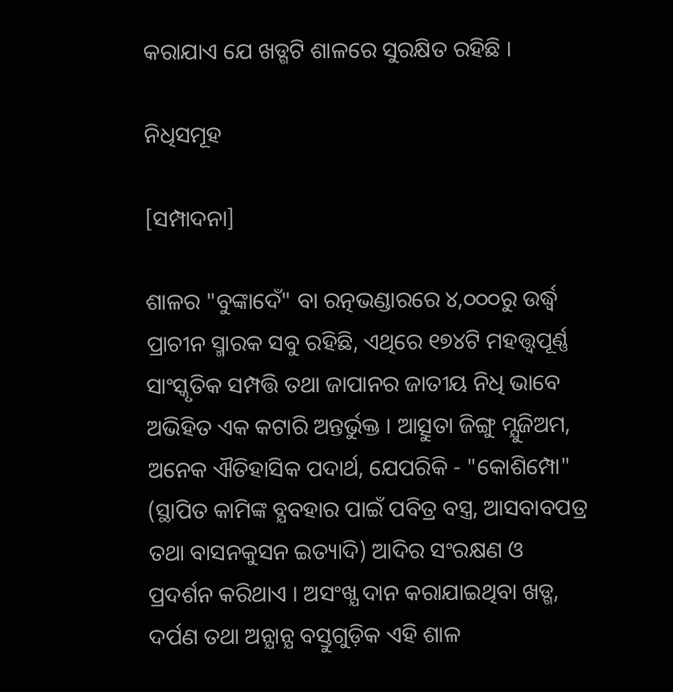କରାଯାଏ ଯେ ଖଡ୍ଗଟି ଶାଳରେ ସୁରକ୍ଷିତ ରହିଛି ।

ନିଧିସମୂହ

[ସମ୍ପାଦନା]

ଶାଳର "ବୁଙ୍କାଦେଁ" ବା ରତ୍ନଭଣ୍ଡାରରେ ୪,୦୦୦ରୁ ଉର୍ଦ୍ଧ୍ୱ ପ୍ରାଚୀନ ସ୍ମାରକ ସବୁ ରହିଛି, ଏଥିରେ ୧୭୪ଟି ମହତ୍ତ୍ବପୂର୍ଣ୍ଣ ସାଂସ୍କୃତିକ ସମ୍ପତ୍ତି ତଥା ଜାପାନର ଜାତୀୟ ନିଧି ଭାବେ ଅଭିହିତ ଏକ କଟାରି ଅନ୍ତର୍ଭୁକ୍ତ । ଆତ୍ସୁତା ଜିଙ୍ଗୁ ମ୍ଯୁଜିଅମ, ଅନେକ ଐତିହାସିକ ପଦାର୍ଥ, ଯେପରିକି - "କୋଶିମ୍ପୋ" (ସ୍ଥାପିତ କାମିଙ୍କ ବ୍ଯବହାର ପାଇଁ ପବିତ୍ର ବସ୍ତ୍ର, ଆସବାବପତ୍ର ତଥା ବାସନକୁସନ ଇତ୍ୟାଦି) ଆଦିର ସଂରକ୍ଷଣ ଓ ପ୍ରଦର୍ଶନ କରିଥାଏ । ଅସଂଖ୍ଯ ଦାନ କରାଯାଇଥିବା ଖଡ୍ଗ, ଦର୍ପଣ ତଥା ଅନ୍ଯାନ୍ଯ ବସ୍ତୁଗୁଡ଼ିକ ଏହି ଶାଳ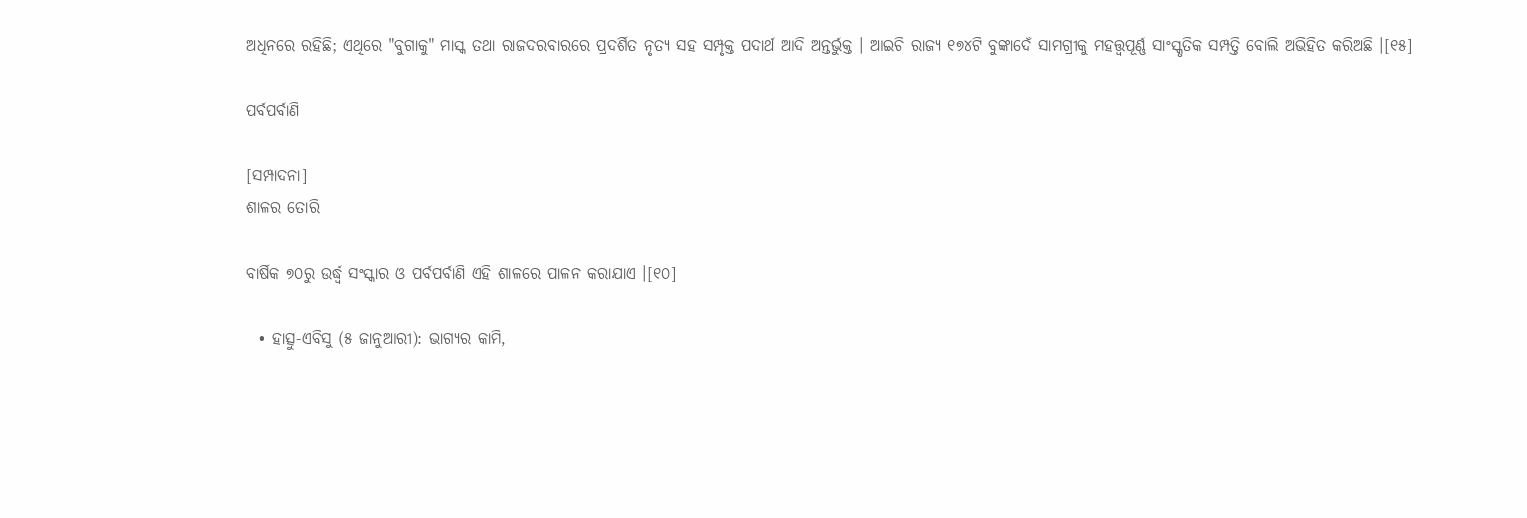ଅଧିନରେ ରହିଛି; ଏଥିରେ "ବୁଗାକୁ" ମାସ୍କ ତଥା ରାଜଦରବାରରେ ପ୍ରଦର୍ଶିତ ନୃତ୍ଯ ସହ ସମ୍ପୃକ୍ତ ପଦାର୍ଥ ଆଦି ଅନ୍ତର୍ଭୁକ୍ତ । ଆଇଚି ରାଜ୍ଯ ୧୭୪ଟି ବୁଙ୍କାଦେଁ ସାମଗ୍ରୀକୁ ମହତ୍ତ୍ବପୂର୍ଣ୍ଣ ସାଂସ୍କୃତିକ ସମ୍ପତ୍ତି ବୋଲି ଅଭିହିତ କରିଅଛି ।[୧୫]

ପର୍ବପର୍ବାଣି

[ସମ୍ପାଦନା]
ଶାଳର ତୋରି

ବାର୍ଷିକ ୭୦ରୁ ଉର୍ଦ୍ଧ୍ୱ ସଂସ୍କାର ଓ ପର୍ବପର୍ବାଣି ଏହି ଶାଳରେ ପାଳନ କରାଯାଏ ।[୧୦]

  • ହାତ୍ସୁ-ଏବିସୁ (୫ ଜାନୁଆରୀ): ଭାଗ୍ୟର କାମି,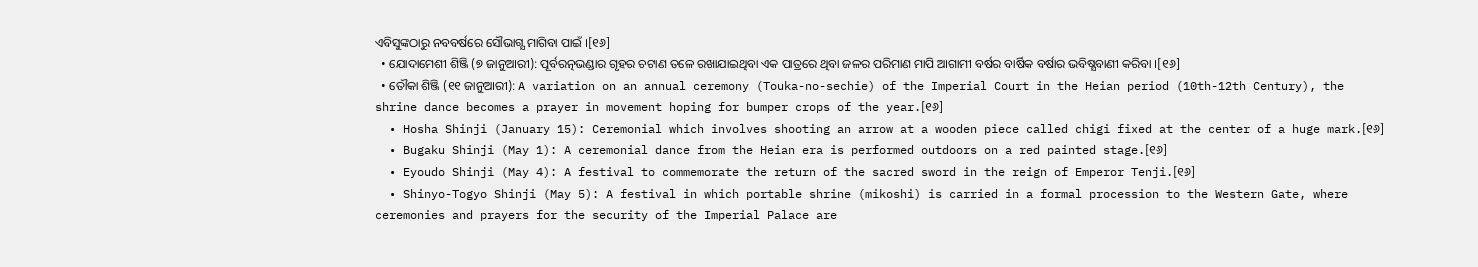ଏବିସୁଙ୍କଠାରୁ ନବବର୍ଷରେ ସୌଭାଗ୍ଯ ମାଗିବା ପାଇଁ ।[୧୬]
  • ଯୋଦାମେଶୀ ଶିଞ୍ଜି (୭ ଜାନୁଆରୀ): ପୂର୍ବରତ୍ନଭଣ୍ଡାର ଗୃହର ଚଟାଣ ତଳେ ରଖାଯାଇଥିବା ଏକ ପାତ୍ରରେ ଥିବା ଜଳର ପରିମାଣ ମାପି ଆଗାମୀ ବର୍ଷର ବାର୍ଷିକ ବର୍ଷାର ଭବିଷ୍ଯବାଣୀ କରିବା ।[୧୬]
  • ତୌକା ଶିଞ୍ଜି (୧୧ ଜାନୁଆରୀ): A variation on an annual ceremony (Touka-no-sechie) of the Imperial Court in the Heian period (10th-12th Century), the shrine dance becomes a prayer in movement hoping for bumper crops of the year.[୧୬]
  • Hosha Shinji (January 15): Ceremonial which involves shooting an arrow at a wooden piece called chigi fixed at the center of a huge mark.[୧୬]
  • Bugaku Shinji (May 1): A ceremonial dance from the Heian era is performed outdoors on a red painted stage.[୧୬]
  • Eyoudo Shinji (May 4): A festival to commemorate the return of the sacred sword in the reign of Emperor Tenji.[୧୬]
  • Shinyo-Togyo Shinji (May 5): A festival in which portable shrine (mikoshi) is carried in a formal procession to the Western Gate, where ceremonies and prayers for the security of the Imperial Palace are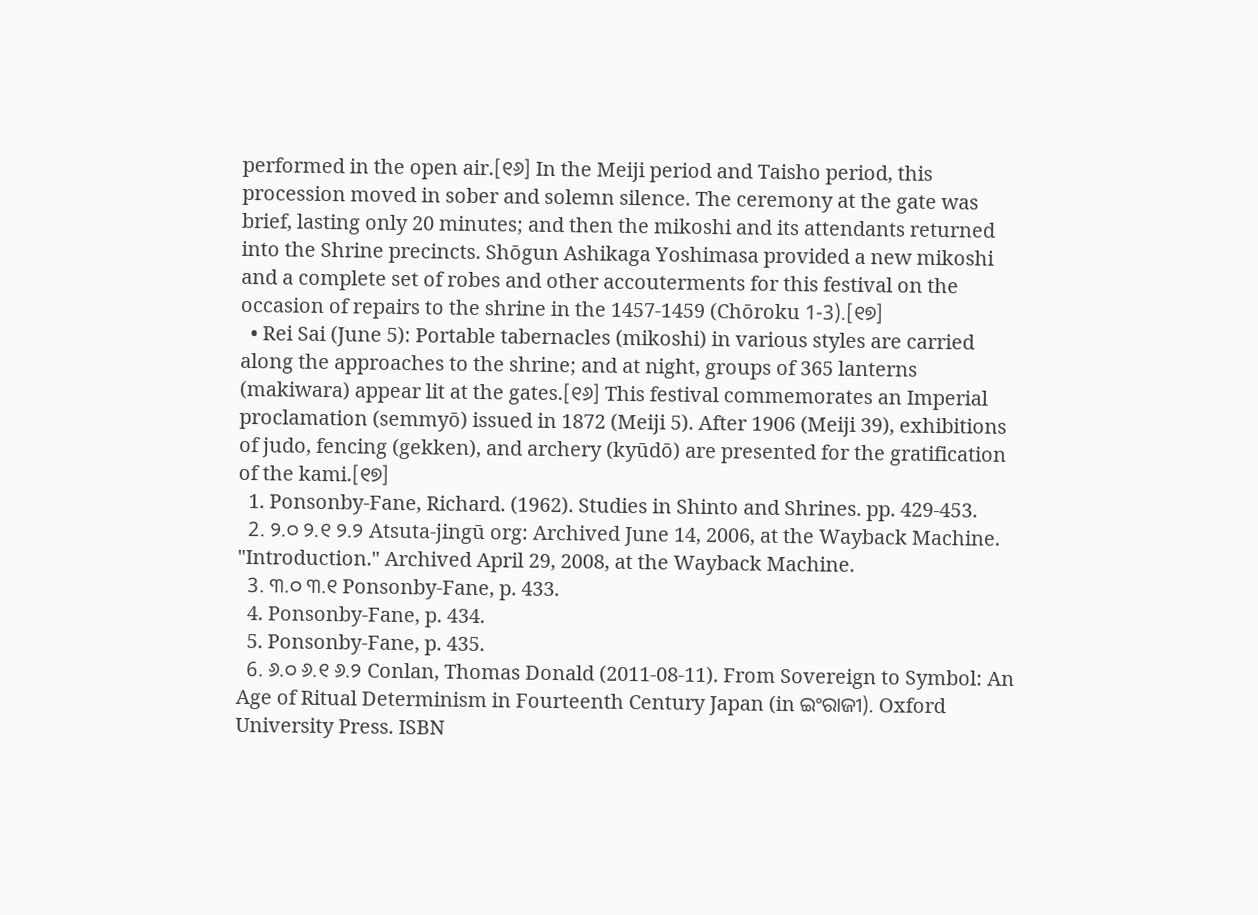performed in the open air.[୧୬] In the Meiji period and Taisho period, this procession moved in sober and solemn silence. The ceremony at the gate was brief, lasting only 20 minutes; and then the mikoshi and its attendants returned into the Shrine precincts. Shōgun Ashikaga Yoshimasa provided a new mikoshi and a complete set of robes and other accouterments for this festival on the occasion of repairs to the shrine in the 1457-1459 (Chōroku 1-3).[୧୭]
  • Rei Sai (June 5): Portable tabernacles (mikoshi) in various styles are carried along the approaches to the shrine; and at night, groups of 365 lanterns (makiwara) appear lit at the gates.[୧୬] This festival commemorates an Imperial proclamation (semmyō) issued in 1872 (Meiji 5). After 1906 (Meiji 39), exhibitions of judo, fencing (gekken), and archery (kyūdō) are presented for the gratification of the kami.[୧୭]
  1. Ponsonby-Fane, Richard. (1962). Studies in Shinto and Shrines. pp. 429-453.
  2. ୨.୦ ୨.୧ ୨.୨ Atsuta-jingū org: Archived June 14, 2006, at the Wayback Machine. "Introduction." Archived April 29, 2008, at the Wayback Machine.
  3. ୩.୦ ୩.୧ Ponsonby-Fane, p. 433.
  4. Ponsonby-Fane, p. 434.
  5. Ponsonby-Fane, p. 435.
  6. ୬.୦ ୬.୧ ୬.୨ Conlan, Thomas Donald (2011-08-11). From Sovereign to Symbol: An Age of Ritual Determinism in Fourteenth Century Japan (in ଇଂରାଜୀ). Oxford University Press. ISBN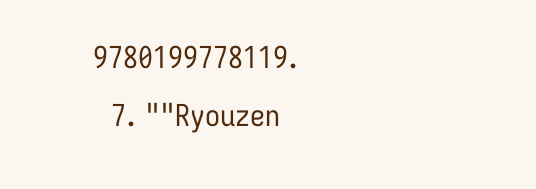9780199778119.
  7. ""Ryouzen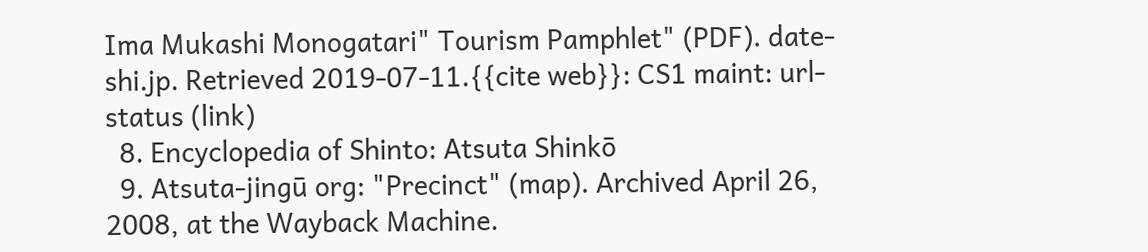Ima Mukashi Monogatari" Tourism Pamphlet" (PDF). date-shi.jp. Retrieved 2019-07-11.{{cite web}}: CS1 maint: url-status (link)
  8. Encyclopedia of Shinto: Atsuta Shinkō
  9. Atsuta-jingū org: "Precinct" (map). Archived April 26, 2008, at the Wayback Machine.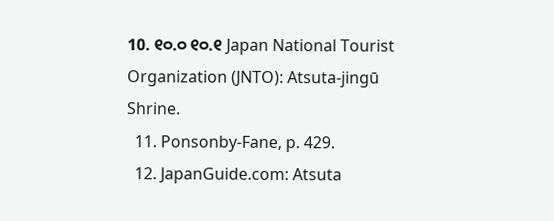10. ୧୦.୦ ୧୦.୧ Japan National Tourist Organization (JNTO): Atsuta-jingū Shrine.
  11. Ponsonby-Fane, p. 429.
  12. JapanGuide.com: Atsuta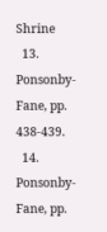Shrine
  13. Ponsonby-Fane, pp. 438-439.
  14. Ponsonby-Fane, pp.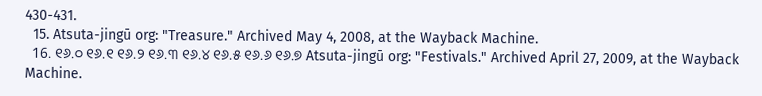430-431.
  15. Atsuta-jingū org: "Treasure." Archived May 4, 2008, at the Wayback Machine.
  16. ୧୬.୦ ୧୬.୧ ୧୬.୨ ୧୬.୩ ୧୬.୪ ୧୬.୫ ୧୬.୬ ୧୬.୭ Atsuta-jingū org: "Festivals." Archived April 27, 2009, at the Wayback Machine.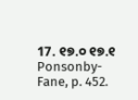17. ୧୭.୦ ୧୭.୧ Ponsonby-Fane, p. 452.